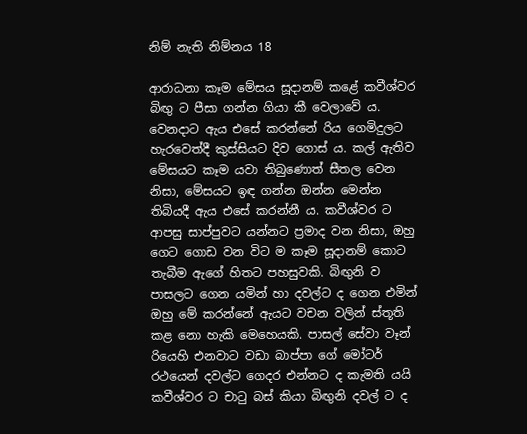නිම් නැති නිම්නය 18

ආරාධනා කෑම මේසය සූදානම් කළේ කවීශ්වර බිඟු ට පීසා ගන්න ගියා කී වෙලාවේ ය. වෙනදාට ඇය එසේ කරන්නේ රිය ගෙමිදුලට හැරවෙත්දී කුස්සියට දිව ගොස් ය. කල් ඇතිව මේසයට කෑම යවා තිබුණොත් සීතල වෙන නිසා, මේසයට ඉඳ ගන්න ඔන්න මෙන්න තිබියදී ඇය එසේ කරන්නී ය. කවීශ්වර ට ආපසු සාප්පුවට යන්නට ප්‍රමාද වන නිසා, ඔහු ගෙට ගොඩ වන විට ම කෑම සූදානම් කොට තැබීම ඇගේ හිතට පහසුවකි. බිඟුනි ව පාසලට ගෙන යමින් හා දවල්ට ද ගෙන එමින් ඔහු මේ කරන්නේ ඇයට වචන වලින් ස්තූති කළ නො හැකි මෙහෙයකි. පාසල් සේවා වෑන් රියෙහි එනවාට වඩා බාප්පා ගේ මෝටර් රථයෙන් දවල්ට ගෙදර එන්නට ද කැමති යයි කවීශ්වර ට චාටු බස් කියා බිඟුනි දවල් ට ද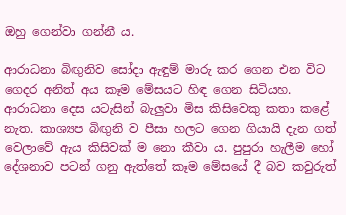ඔහු ගෙන්වා ගන්නී ය.

ආරාධනා බිඟුනිව සෝදා ඇඳුම් මාරු කර ගෙන එන විට ගෙදර අනිත් අය කෑම මේසයට හිඳ ගෙන සිටියහ. ආරාධනා දෙස යටැසින් බැලුවා මිස කිසිවෙකු කතා කළේ නැත. කාශ්‍යප බිඟුනි ව පීසා හලට ගෙන ගියායි දැන ගත් වෙලාවේ ඇය කිසිවක් ම නො කීවා ය. පුපුරා හැලීම හෝ දේශනාව පටන් ගනු ඇත්තේ කෑම මේසයේ දී බව කවුරුත්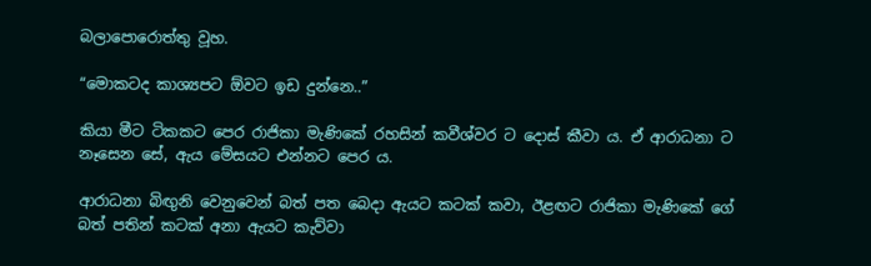බලාපොරොත්තු වූහ.

“මොකටද කාශ්‍යපට ඕවට ඉඩ දුන්නෙ..”

කියා මීට ටිකකට පෙර රාජිකා මැණිකේ රහසින් කවීශ්වර ට දොස් කීවා ය. ඒ ආරාධනා ට නෑසෙන සේ, ඇය මේසයට එන්නට පෙර ය.

ආරාධනා බිඟුනි වෙනුවෙන් බත් පත බෙදා ඇයට කටක් කවා, ඊළඟට රාජිකා මැණිකේ ගේ බත් පතින් කටක් අනා ඇයට කැව්වා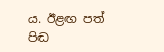ය. ඊළඟ පත් පිඬ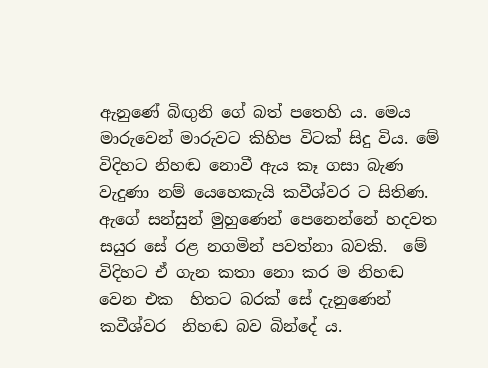ඇනුණේ බිඟුනි ගේ බත් පතෙහි ය. මෙය මාරුවෙන් මාරුවට කිහිප විටක් සිදු විය. මේ විදිහට නිහඬ නොවී ඇය කෑ ගසා බැණ වැදුණා නම් යෙහෙකැයි කවීශ්වර ට සිතිණ. ඇගේ සන්සුන් මුහුණෙන් පෙනෙන්නේ හදවත සයුර සේ රළ නගමින් පවත්නා බවකි.  මේ විදිහට ඒ ගැන කතා නො කර ම නිහඬ වෙන එක  හිතට බරක් සේ දැනුණෙන් කවීශ්වර  නිහඬ බව බින්දේ ය.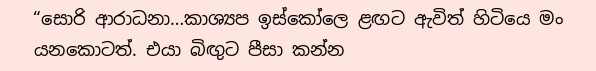“සොරි ආරාධනා…කාශ්‍යප ඉස්කෝලෙ ළඟට ඇවිත් හිටියෙ මං යනකොටත්. එයා බිඟුට පීසා කන්න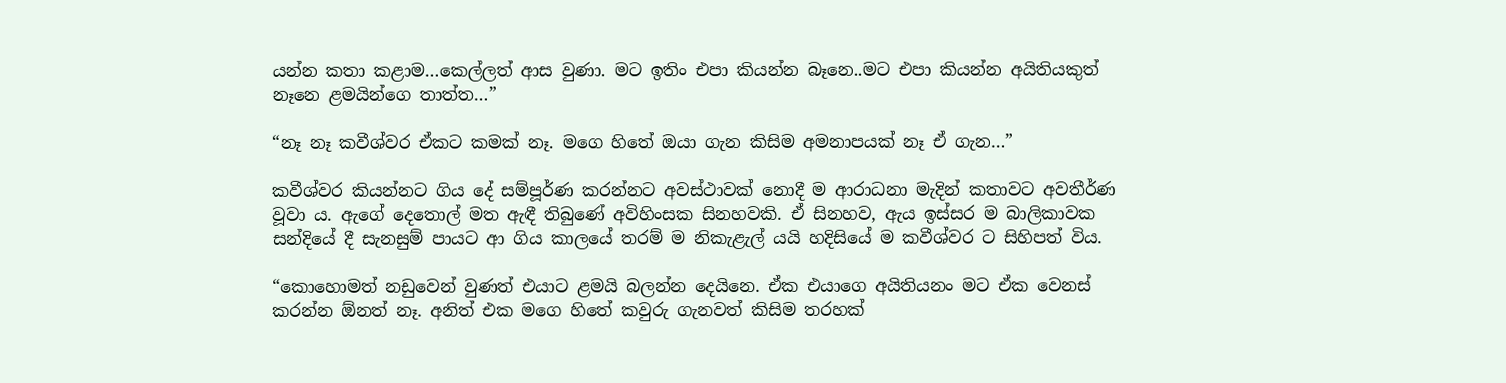යන්න කතා කළාම…කෙල්ලත් ආස වුණා. මට ඉතිං එපා කියන්න බෑනෙ..මට එපා කියන්න අයිතියකුත් නෑනෙ ළමයින්ගෙ තාත්ත…”

“නෑ නෑ කවීශ්වර ඒකට කමක් නෑ. මගෙ හිතේ ඔයා ගැන කිසිම අමනාපයක් නෑ ඒ ගැන…”

කවීශ්වර කියන්නට ගිය දේ සම්පූර්ණ කරන්නට අවස්ථාවක් නොදී ම ආරාධනා මැදින් කතාවට අවතීර්ණ වූවා ය. ඇගේ දෙතොල් මත ඇඳී තිබුණේ අවිහිංසක සිනහවකි. ඒ සිනහව, ඇය ඉස්සර ම බාලිකාවක සන්දියේ දී සැනසුම් පායට ආ ගිය කාලයේ තරම් ම නිකැළැල් යයි හදිසියේ ම කවීශ්වර ට සිහිපත් විය.

“කොහොමත් නඩුවෙන් වුණත් එයාට ළමයි බලන්න දෙයිනෙ. ඒක එයාගෙ අයිතියනං මට ඒක වෙනස් කරන්න ඕනත් නෑ. අනිත් එක මගෙ හිතේ කවුරු ගැනවත් කිසිම තරහක්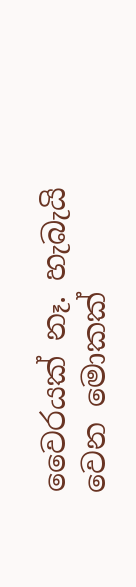වෛරයක් නෑ. හැබැයි වෙන මොකක්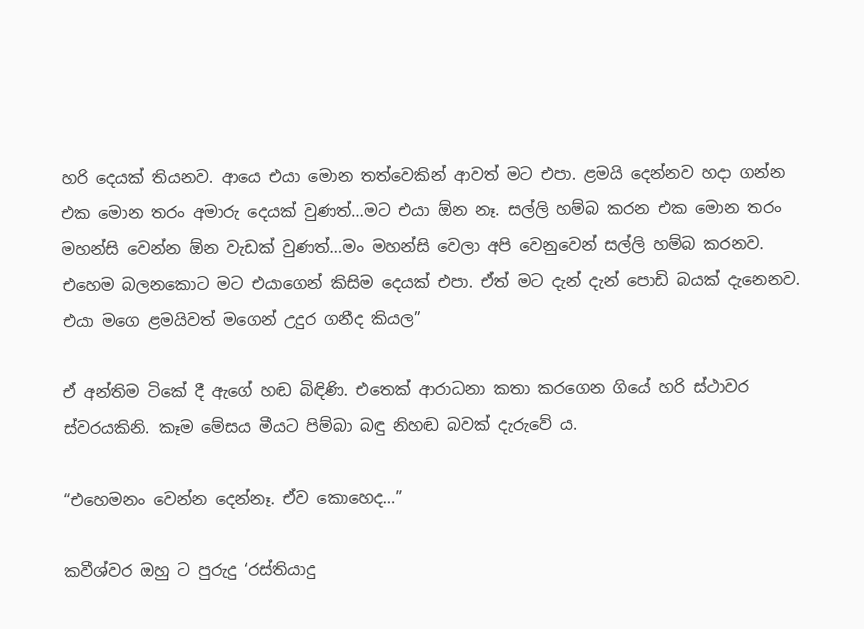හරි දෙයක් තියනව. ආයෙ එයා මොන තත්වෙකින් ආවත් මට එපා. ළමයි දෙන්නව හදා ගන්න එක මොන තරං අමාරු දෙයක් වුණත්…මට එයා ඕන නෑ. සල්ලි හම්බ කරන එක මොන තරං මහන්සි වෙන්න ඕන වැඩක් වුණත්…මං මහන්සි වෙලා අපි වෙනුවෙන් සල්ලි හම්බ කරනව. එහෙම බලනකොට මට එයාගෙන් කිසිම දෙයක් එපා. ඒත් මට දැන් දැන් පොඩි බයක් දැනෙනව. එයා මගෙ ළමයිවත් මගෙන් උදුර ගනීද කියල”

ඒ අන්තිම ටිකේ දී ඇගේ හඬ බිඳිණි. එතෙක් ආරාධනා කතා කරගෙන ගියේ හරි ස්ථාවර ස්වරයකිනි. කෑම මේසය මීයට පිම්බා බඳු නිහඬ බවක් දැරුවේ ය.

“එහෙමනං වෙන්න දෙන්නෑ. ඒව කොහෙද…”

කවීශ්වර ඔහු ට පුරුදු ‘රස්තියාදු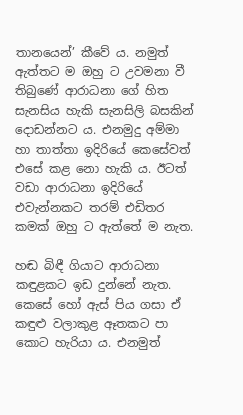තානයෙන්’ කීවේ ය. නමුත් ඇත්තට ම ඔහු ට උවමනා වී තිබුණේ ආරාධනා ගේ හිත සැනසිය හැකි සැනසිලි බසකින් දොඩන්නට ය. එනමුදු අම්මා හා තාත්තා ඉදිරියේ කෙසේවත් එසේ කළ නො හැකි ය. ඊටත් වඩා ආරාධනා ඉදිරියේ එවැන්නකට තරම් එඩිතර කමක් ඔහු ට ඇත්තේ ම නැත.

හඬ බිඳී ගියාට ආරාධනා කඳුළකට ඉඩ දුන්නේ නැත. කෙසේ හෝ ඇස් පිය ගසා ඒ කඳුළු වලාකුළ ඈතකට පා කොට හැරියා ය. එනමුත්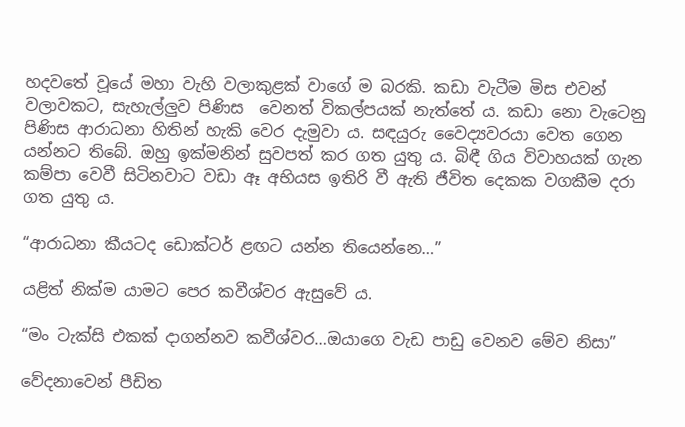හදවතේ වූයේ මහා වැහි වලාකුළක් වාගේ ම බරකි. කඩා වැටීම මිස එවන් වලාවකට, සැහැල්ලුව පිණිස  වෙනත් විකල්පයක් නැත්තේ ය. කඩා නො වැටෙනු පිණිස ආරාධනා හිතින් හැකි වෙර දැමුවා ය. සඳයුරු වෛද්‍යවරයා වෙත ගෙන යන්නට තිබේ. ඔහු ඉක්මනින් සුවපත් කර ගත යුතු ය. බිඳී ගිය විවාහයක් ගැන කම්පා වෙවී සිටිනවාට වඩා ඈ අභියස ඉතිරි වී ඇති ජීවිත දෙකක වගකීම දරා ගත යුතු ය.

“ආරාධනා කීයටද ඩොක්ටර් ළඟට යන්න තියෙන්නෙ…”

යළිත් නික්ම යාමට පෙර කවීශ්වර ඇසුවේ ය.

“මං ටැක්සි එකක් දාගන්නව කවීශ්වර…ඔයාගෙ වැඩ පාඩු වෙනව මේව නිසා”

වේදනාවෙන් පීඩිත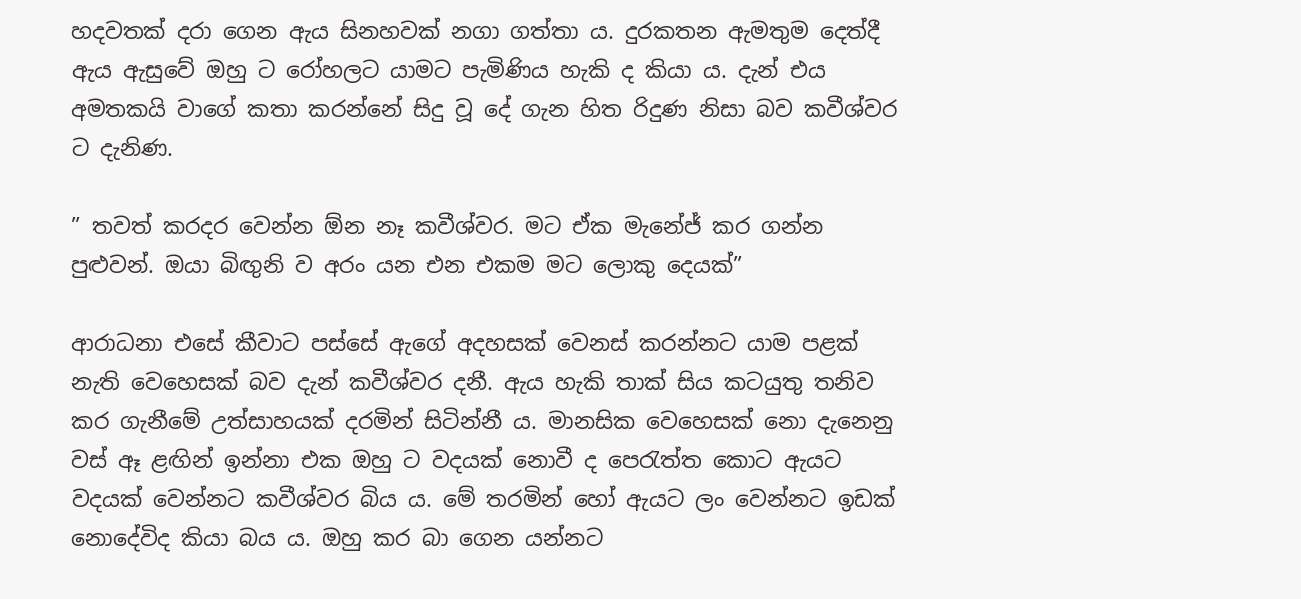හදවතක් දරා ගෙන ඇය සිනහවක් නගා ගත්තා ය. දුරකතන ඇමතුම දෙත්දී ඇය ඇසුවේ ඔහු ට රෝහලට යාමට පැමිණිය හැකි ද කියා ය. දැන් එය අමතකයි වාගේ කතා කරන්නේ සිදු වූ දේ ගැන හිත රිදුණ නිසා බව කවීශ්වර ට දැනිණ.

” තවත් කරදර වෙන්න ඕන නෑ කවීශ්වර. මට ඒක මැනේජ් කර ගන්න පුළුවන්. ඔයා බිඟුනි ව අරං යන එන එකම මට ලොකු දෙයක්”

ආරාධනා එසේ කීවාට පස්සේ ඇගේ අදහසක් වෙනස් කරන්නට යාම පළක් නැති වෙහෙසක් බව දැන් කවීශ්වර දනී. ඇය හැකි තාක් සිය කටයුතු තනිව කර ගැනීමේ උත්සාහයක් දරමින් සිටින්නී ය. මානසික වෙහෙසක් නො දැනෙනු වස් ඈ ළඟින් ඉන්නා එක ඔහු ට වදයක් නොවී ද පෙරැත්ත කොට ඇයට වදයක් වෙන්නට කවීශ්වර බිය ය. මේ තරමින් හෝ ඇයට ලං වෙන්නට ඉඩක් නොදේවිද කියා බය ය. ඔහු කර බා ගෙන යන්නට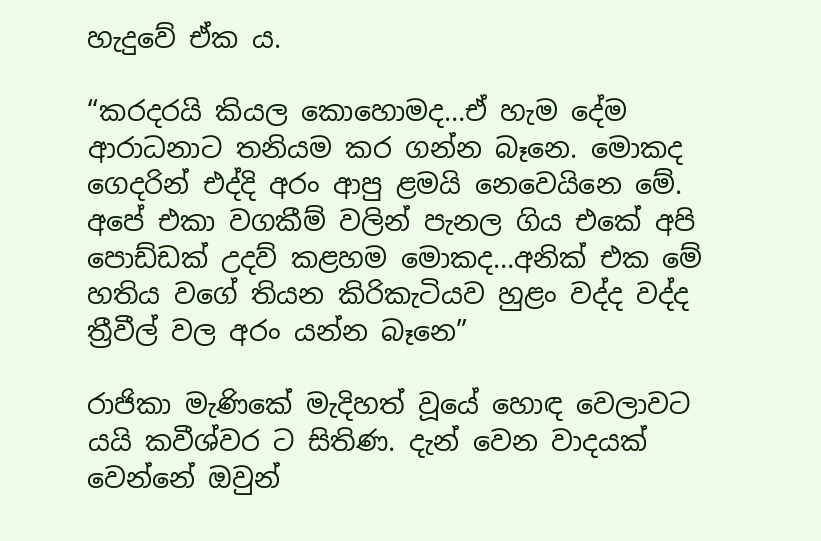හැදුවේ ඒක ය.

“කරදරයි කියල කොහොමද…ඒ හැම දේම ආරාධනාට තනියම කර ගන්න බෑනෙ. මොකද ගෙදරින් එද්දි අරං ආපු ළමයි නෙවෙයිනෙ මේ. අපේ එකා වගකීම් වලින් පැනල ගිය එකේ අපි පොඩ්ඩක් උදව් කළහම මොකද…අනික් එක මේ හතිය වගේ තියන කිරිකැටියව හුළං වද්ද වද්ද ත්‍රීවීල් වල අරං යන්න බෑනෙ”

රාජිකා මැණිකේ මැදිහත් වූයේ හොඳ වෙලාවට යයි කවීශ්වර ට සිතිණ. දැන් වෙන වාදයක් වෙන්නේ ඔවුන්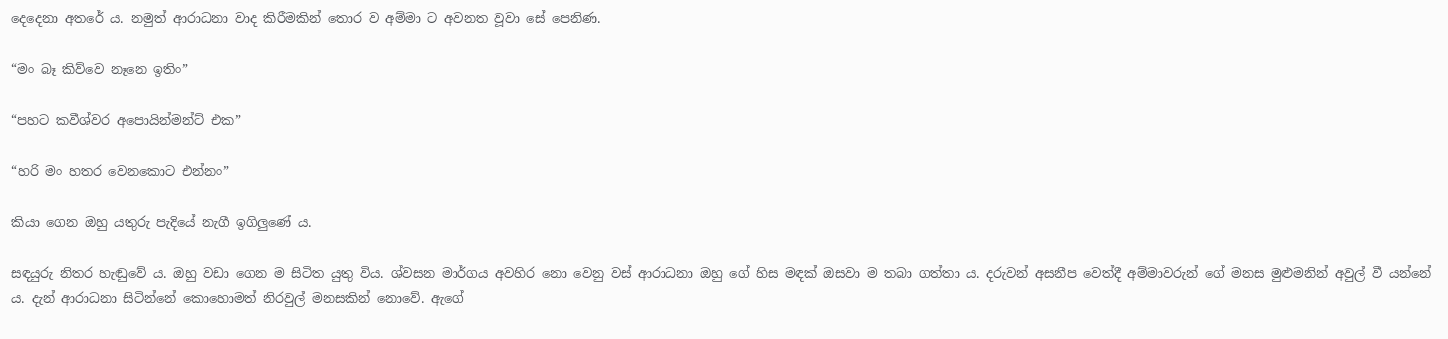දෙදෙනා අතරේ ය. නමුත් ආරාධනා වාද කිරීමකින් තොර ව අම්මා ට අවනත වූවා සේ පෙනිණ.

“මං බෑ කිව්වෙ නෑනෙ ඉතිං”

“පහට කවීශ්වර අපොයින්මන්ට් එක”

“හරි මං හතර වෙනකොට එන්නං”

කියා ගෙන ඔහු යතුරු පැදියේ නැගී ඉගිලුණේ ය.

සඳයුරු නිතර හැඬුවේ ය. ඔහු වඩා ගෙන ම සිටිත යුතු විය. ශ්වසන මාර්ගය අවහිර නො වෙනු වස් ආරාධනා ඔහු ගේ හිස මඳක් ඔසවා ම තබා ගත්තා ය. දරුවන් අසනීප වෙත්දී අම්මාවරුන් ගේ මනස මුළුමනින් අවුල් වී යන්නේ ය. දැන් ආරාධනා සිටින්නේ කොහොමත් නිරවුල් මනසකින් නොවේ. ඇගේ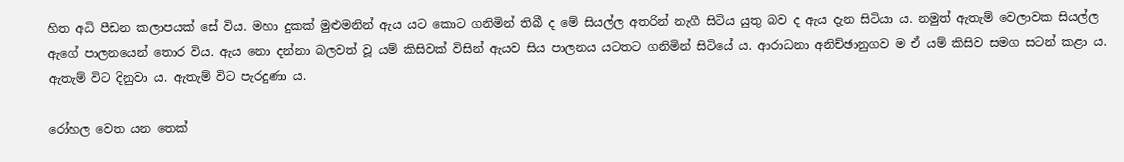හිත අධි පීඩන කලාපයක් සේ විය. මහා දුකක් මුළුමනින් ඇය යට කොට ගනිමින් තිබී ද මේ සියල්ල අතරින් නැගී සිටිය යුතු බව ද ඇය දැන සිටියා ය. නමුත් ඇතැම් වෙලාවක සියල්ල ඇගේ පාලනයෙන් තොර විය. ඇය නො දන්නා බලවත් වූ යම් කිසිවක් විසින් ඇයව සිය පාලනය යටතට ගනිමින් සිටියේ ය. ආරාධනා අනිච්ඡානුගව ම ඒ යම් කිසිව සමග සටන් කළා ය. ඇතැම් විට දිනුවා ය. ඇතැම් විට පැරදුණා ය.

රෝහල වෙත යන තෙක්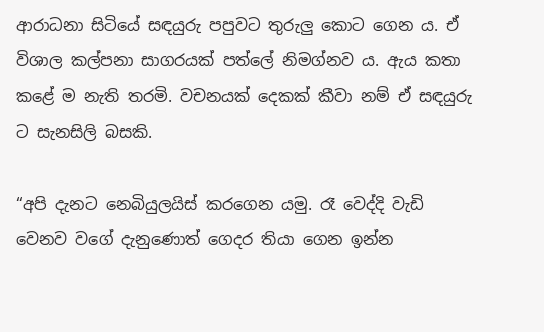ආරාධනා සිටියේ සඳයුරු පපුවට තුරුලු කොට ගෙන ය. ඒ විශාල කල්පනා සාගරයක් පත්ලේ නිමග්නව ය. ඇය කතා කළේ ම නැති තරමි. වචනයක් දෙකක් කීවා නම් ඒ සඳයුරු ට සැනසිලි බසකි.

“අපි දැනට නෙබියුලයිස් කරගෙන යමු. රෑ වෙද්දි වැඩි වෙනව වගේ දැනුණොත් ගෙදර තියා ගෙන ඉන්න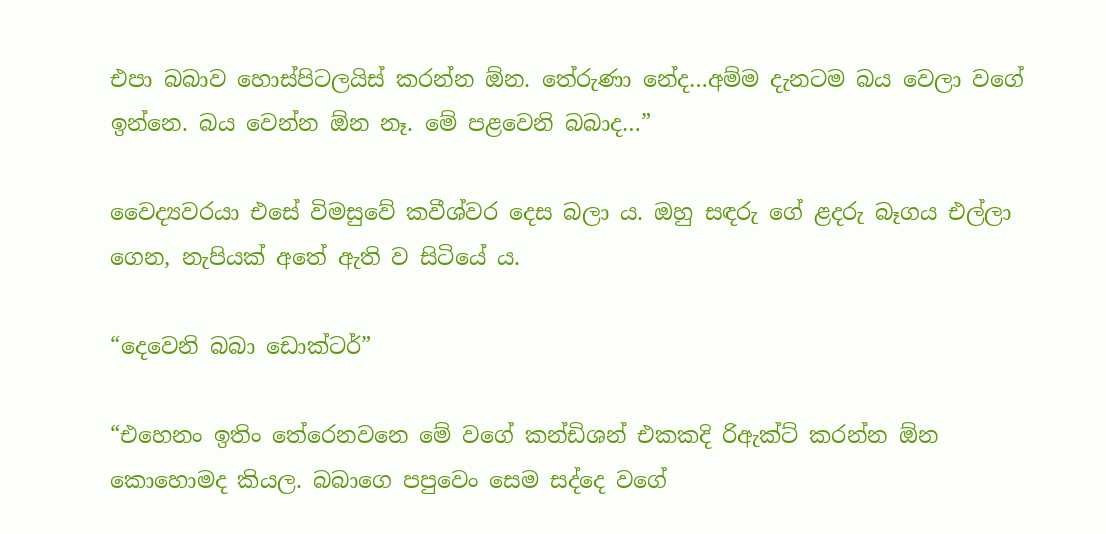එපා බබාව හොස්පිටලයිස් කරන්න ඕන. තේරුණා නේද…අම්ම දැනටම බය වෙලා වගේ ඉන්නෙ. බය වෙන්න ඕන නෑ. මේ පළවෙනි බබාද…”

වෛද්‍යවරයා එසේ විමසුවේ කවීශ්වර දෙස බලා ය. ඔහු සඳරු ගේ ළදරු බෑගය එල්ලා ගෙන, නැපියක් අතේ ඇති ව සිටියේ ය.

“දෙවෙනි බබා ඩොක්ටර්”

“එහෙනං ඉතිං තේරෙනවනෙ මේ වගේ කන්ඩිශන් එකකදි රිඇක්ට් කරන්න ඕන කොහොමද කියල. බබාගෙ පපුවෙං සෙම සද්දෙ වගේ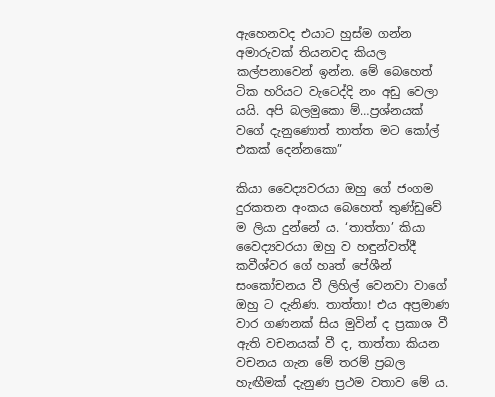ඇහෙනවද එයාට හුස්ම ගන්න අමාරුවක් තියනවද කියල කල්පනාවෙන් ඉන්න. මේ බෙහෙත් ටික හරියට වැටෙද්දි නං අඩු වෙලා යයි. අපි බලමුකො ම්…ප්‍රශ්නයක් වගේ දැනුණොත් තාත්ත මට කෝල් එකක් දෙන්නකො”

කියා වෛද්‍යවරයා ඔහු ගේ ජංගම දුරකතන අංකය බෙහෙත් තුණ්ඩුවේ ම ලියා දුන්නේ ය. ‘තාත්තා’ කියා වෛද්‍යවරයා ඔහු ව හඳුන්වත්දී කවීශ්වර ගේ හෘත් පේශීන් සංකෝචනය වී ලිහිල් වෙනවා වාගේ ඔහු ට දැනිණ. තාත්තා! එය අප්‍රමාණ වාර ගණනක් සිය මුවින් ද ප්‍රකාශ වී ඇති වචනයක් වී ද, තාත්තා කියන වචනය ගැන මේ තරම් ප්‍රබල හැඟීමක් දැනුණ ප්‍රථම වතාව මේ ය.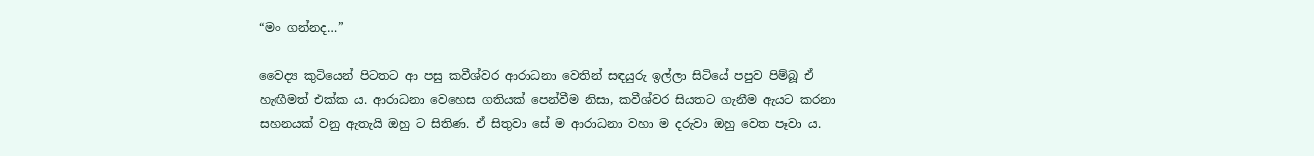“මං ගන්නද…”

වෛද්‍ය කුටියෙන් පිටතට ආ පසු කවීශ්වර ආරාධනා වෙතින් සඳයුරු ඉල්ලා සිටියේ පපුව පිම්බූ ඒ හැඟීමත් එක්ක ය. ආරාධනා වෙහෙස ගතියක් පෙන්වීම නිසා, කවීශ්වර සියතට ගැනීම ඇයට කරනා සහනයක් වනු ඇතැයි ඔහු ට සිතිණ. ඒ සිතුවා සේ ම ආරාධනා වහා ම දරුවා ඔහු වෙත පෑවා ය.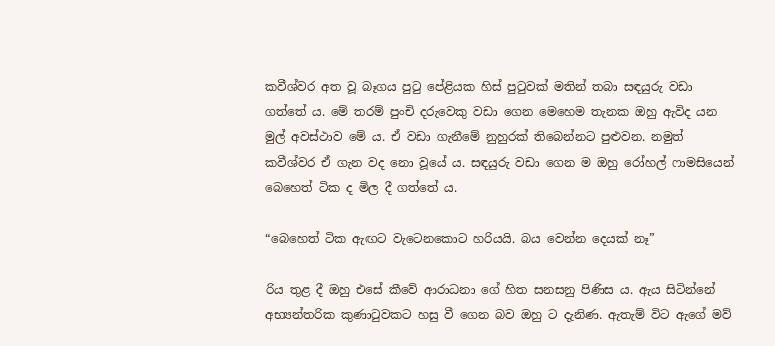කවීශ්වර අත වූ බෑගය පුටු පේළියක හිස් පුටුවක් මතින් තබා සඳයුරු වඩා ගත්තේ ය. මේ තරම් පුංචි දරුවෙකු වඩා ගෙන මෙහෙම තැනක ඔහු ඇවිද යන මුල් අවස්ථාව මේ ය. ඒ වඩා ගැනීමේ නුහුරක් තිබෙන්නට පුළුවන. නමුත් කවීශ්වර ඒ ගැන වද නො වූයේ ය. සඳයුරු වඩා ගෙන ම ඔහු රෝහල් ෆාමසියෙන් බෙහෙත් ටික ද මිල දී ගත්තේ ය.

“බෙහෙත් ටික ඇඟට වැටෙනකොට හරියයි. බය වෙන්න දෙයක් නෑ”

රිය තුළ දී ඔහු එසේ කීවේ ආරාධනා ගේ හිත සනසනු පිණිස ය. ඇය සිටින්නේ අභ්‍යන්තරික කුණාටුවකට හසු වී ගෙන බව ඔහු ට දැනිණ. ඇතැම් විට ඇගේ මව්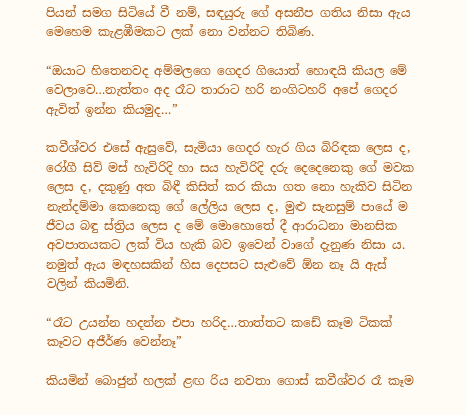පියන් සමග සිටියේ වී නම්, සඳයුරු ගේ අසනීප ගතිය නිසා ඇය මෙහෙම කැළඹීමකට ලක් නො වන්නට තිබිණ.

“ඔයාට හිතෙනවද අම්මලගෙ ගෙදර ගියොත් හොඳයි කියල මේ වෙලාවෙ…නැත්තං අද රෑට තාරාට හරි නංගිටහරි අපේ ගෙදර ඇවිත් ඉන්න කියමුද…”

කවීශ්වර එසේ ඇසුවේ, සැමියා ගෙදර හැර ගිය බිරිඳක ලෙස ද, රෝගී සිව් මස් හැවිරිදි හා සය හැවිරිදි දරු දෙදෙනෙකු ගේ මවක ලෙස ද, දකුණු අත බිඳී කිසිත් කර කියා ගත නො හැකිව සිටින නැන්දම්මා කෙනෙකු ගේ ලේලිය ලෙස ද, මුළු සැනසුම් පායේ ම ජීවය බඳු ස්ත්‍රිය ලෙස ද මේ මොහොතේ දී ආරාධනා මානසික අවපාතයකට ලක් විය හැකි බව ඉවෙන් වාගේ දැනුණ නිසා ය. නමුත් ඇය මඳහසකින් හිස දෙපසට සැළුවේ ඕන නෑ යි ඇස් වලින් කියමිනි.

“රෑට උයන්න හදන්න එපා හරිද…තාත්තට කඩේ කෑම ටිකක් කෑවට අජීර්ණ වෙන්නෑ”

කියමින් බොජුන් හලක් ළඟ රිය නවතා ගොස් කවීශ්වර රෑ කෑම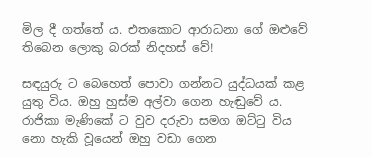මිල දී ගත්තේ ය. එතකොට ආරාධනා ගේ ඔළුවේ තිබෙන ලොකු බරක් නිදහස් වේ!

සඳයුරු ට බෙහෙත් පොවා ගන්නට යුද්ධයක් කළ යුතු විය. ඔහු හුස්ම අල්වා ගෙන හැඬුවේ ය. රාජිකා මැණිකේ ට වුව දරුවා සමග ඔට්ටු විය නො හැකි වූයෙන් ඔහු වඩා ගෙන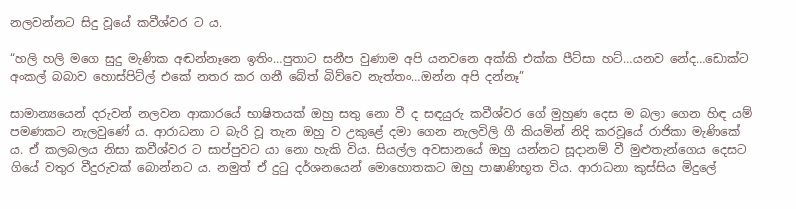නලවන්නට සිදු වූයේ කවීශ්වර ට ය.

“හලි හලි මගෙ සුදු මැණික අඬන්නෑනෙ ඉතිං…පුතාට සනීප වුණාම අපි යනවනෙ අක්කි එක්ක පීට්සා හට්…යනව නේද…ඩොක්ට අංකල් බබාව හොස්පිට්ල් එකේ නතර කර ගනී බේත් බිව්වෙ නැත්තං…ඔන්න අපි දන්නෑ”

සාමාන්‍යයෙන් දරුවන් නලවන ආකාරයේ භාෂිතයක් ඔහු සතු නො වී ද සඳයුරු කවීශ්වර ගේ මුහුණ දෙස ම බලා ගෙන හිඳ යම් පමණකට නැලවුණේ ය. ආරාධනා ට බැරි වූ තැන ඔහු ව උකුළේ දමා ගෙන නැලවිලි ගී කියමින් නිදි කරවූයේ රාජිකා මැණිකේ ය. ඒ කලබලය නිසා කවීශ්වර ට සාප්පුවට යා නො හැකි විය. සියල්ල අවසානයේ ඔහු යන්නට සූදානම් වී මුළුතැන්ගෙය දෙසට ගියේ වතුර වීදුරුවක් බොන්නට ය. නමුත් ඒ දුටු දර්ශනයෙන් මොහොතකට ඔහු පාෂාණිභූත විය. ආරාධනා කුස්සිය මිදුලේ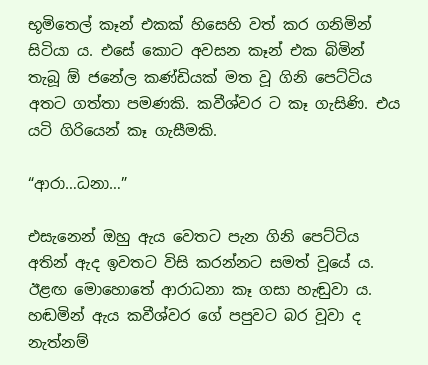භූමිතෙල් කෑන් එකක් හිසෙහි වත් කර ගනිමින් සිටියා ය. එසේ කොට අවසන කෑන් එක බිමින් තැබූ ඕ ජනේල කණ්ඩියක් මත වූ ගිනි පෙට්ටිය අතට ගත්තා පමණකි. කවීශ්වර ට කෑ ගැසිණි. එය යටි ගිරියෙන් කෑ ගැසීමකි.

“ආරා…ධනා…”

එසැනෙන් ඔහු ඇය වෙතට පැන ගිනි පෙට්ටිය අතින් ඇද ඉවතට විසි කරන්නට සමත් වූයේ ය. ඊළඟ මොහොතේ ආරාධනා කෑ ගසා හැඬුවා ය. හඬමින් ඇය කවීශ්වර ගේ පපුවට බර වූවා ද නැත්නම්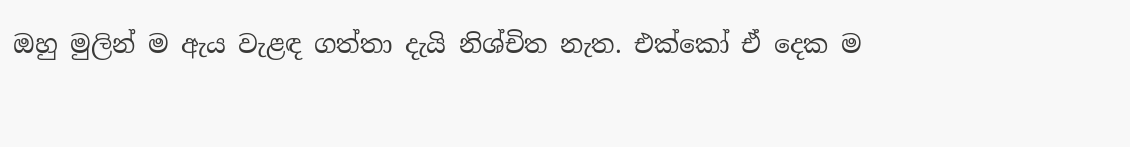ඔහු මුලින් ම ඇය වැළඳ ගත්තා දැයි නිශ්චිත නැත. එක්කෝ ඒ දෙක ම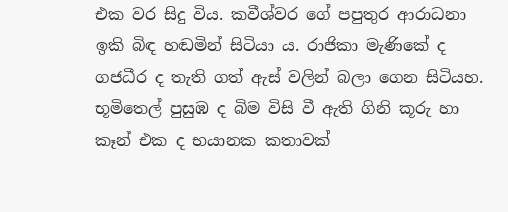එක වර සිදු විය. කවීශ්වර ගේ පපුතුර ආරාධනා ඉකි බිඳ හඬමින් සිටියා ය. රාජිකා මැණිකේ ද ගජධීර ද තැති ගත් ඇස් වලින් බලා ගෙන සිටියහ. භූමිතෙල් පුසුඹ ද බිම විසි වී ඇති ගිනි කූරු හා කෑන් එක ද භයානක කතාවක්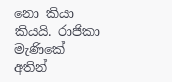නො කියා කියයි. රාජිකා මැණිකේ අතින්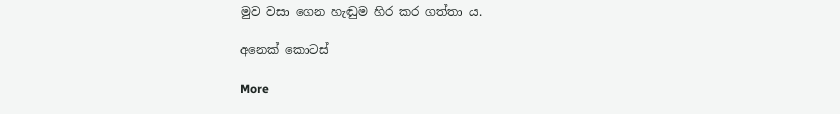මුව වසා ගෙන හැඬුම හිර කර ගත්තා ය.

අනෙක් කොටස්

More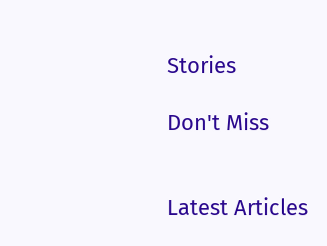Stories

Don't Miss


Latest Articles